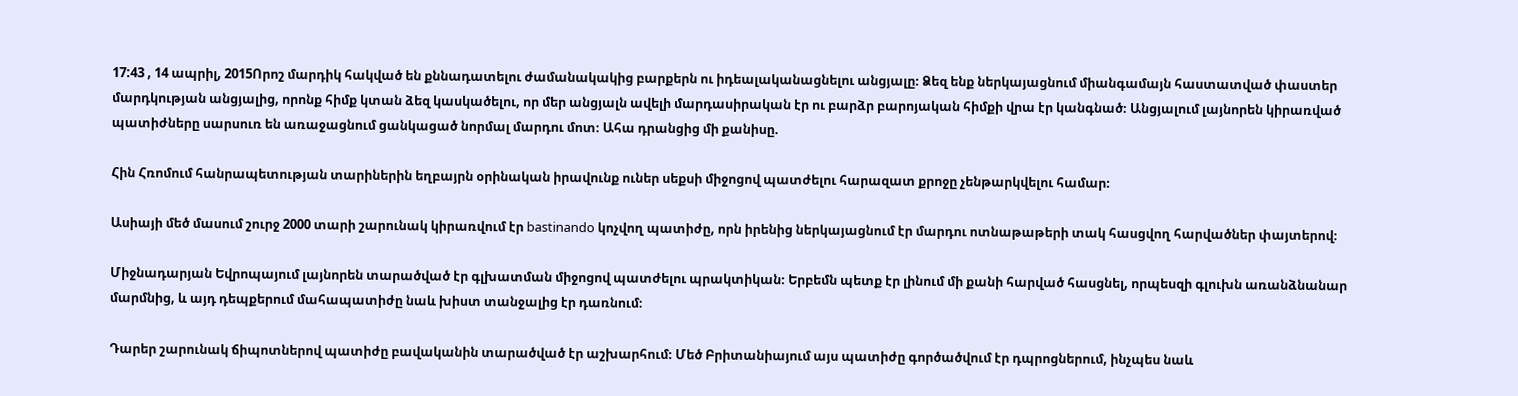17:43 , 14 ապրիլ, 2015Որոշ մարդիկ հակված են քննադատելու ժամանակակից բարքերն ու իդեալականացնելու անցյալը։ Ձեզ ենք ներկայացնում միանգամայն հաստատված փաստեր մարդկության անցյալից, որոնք հիմք կտան ձեզ կասկածելու, որ մեր անցյալն ավելի մարդասիրական էր ու բարձր բարոյական հիմքի վրա էր կանգնած։ Անցյալում լայնորեն կիրառված պատիժները սարսուռ են առաջացնում ցանկացած նորմալ մարդու մոտ։ Ահա դրանցից մի քանիսը.

Հին Հռոմում հանրապետության տարիներին եղբայրն օրինական իրավունք ուներ սեքսի միջոցով պատժելու հարազատ քրոջը չենթարկվելու համար։

Ասիայի մեծ մասում շուրջ 2000 տարի շարունակ կիրառվում էր bastinando կոչվող պատիժը, որն իրենից ներկայացնում էր մարդու ոտնաթաթերի տակ հասցվող հարվածներ փայտերով։

Միջնադարյան Եվրոպայում լայնորեն տարածված էր գլխատման միջոցով պատժելու պրակտիկան։ Երբեմն պետք էր լինում մի քանի հարված հասցնել, որպեսզի գլուխն առանձնանար մարմնից, և այդ դեպքերում մահապատիժը նաև խիստ տանջալից էր դառնում։

Դարեր շարունակ ճիպոտներով պատիժը բավականին տարածված էր աշխարհում։ Մեծ Բրիտանիայում այս պատիժը գործածվում էր դպրոցներում, ինչպես նաև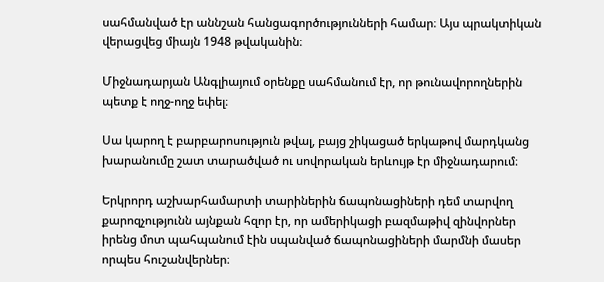սահմանված էր աննշան հանցագործությունների համար։ Այս պրակտիկան վերացվեց միայն 1948 թվականին։

Միջնադարյան Անգլիայում օրենքը սահմանում էր, որ թունավորողներին պետք է ողջ-ողջ եփել։

Սա կարող է բարբարոսություն թվալ, բայց շիկացած երկաթով մարդկանց խարանումը շատ տարածված ու սովորական երևույթ էր միջնադարում։

Երկրորդ աշխարհամարտի տարիներին ճապոնացիների դեմ տարվող քարոզչությունն այնքան հզոր էր, որ ամերիկացի բազմաթիվ զինվորներ իրենց մոտ պահպանում էին սպանված ճապոնացիների մարմնի մասեր որպես հուշանվերներ։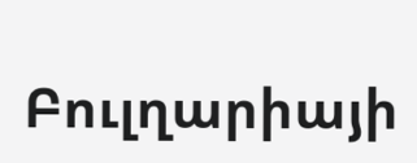Բուլղարիայի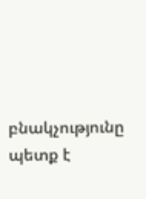բնակչությունը պետք է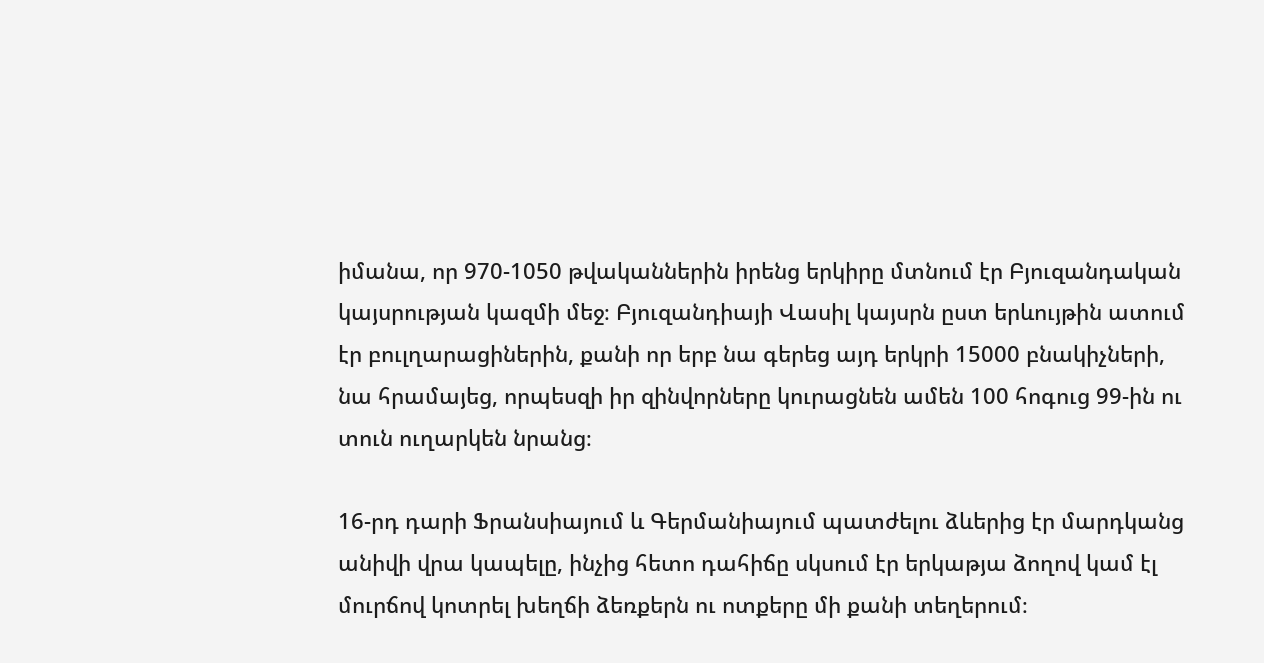իմանա, որ 970-1050 թվականներին իրենց երկիրը մտնում էր Բյուզանդական կայսրության կազմի մեջ։ Բյուզանդիայի Վասիլ կայսրն ըստ երևույթին ատում էր բուլղարացիներին, քանի որ երբ նա գերեց այդ երկրի 15000 բնակիչների, նա հրամայեց, որպեսզի իր զինվորները կուրացնեն ամեն 100 հոգուց 99-ին ու տուն ուղարկեն նրանց։

16-րդ դարի Ֆրանսիայում և Գերմանիայում պատժելու ձևերից էր մարդկանց անիվի վրա կապելը, ինչից հետո դահիճը սկսում էր երկաթյա ձողով կամ էլ մուրճով կոտրել խեղճի ձեռքերն ու ոտքերը մի քանի տեղերում։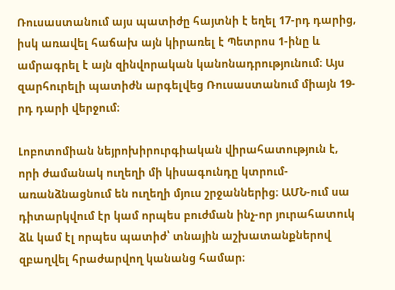Ռուսաստանում այս պատիժը հայտնի է եղել 17-րդ դարից, իսկ առավել հաճախ այն կիրառել է Պետրոս 1-ինը և ամրագրել է այն զինվորական կանոնադրությունում։ Այս զարհուրելի պատիժն արգելվեց Ռուսաստանում միայն 19-րդ դարի վերջում։

Լոբոտոմիան նեյրոխիրուրգիական վիրահատություն է, որի ժամանակ ուղեղի մի կիսագունդը կտրում-առանձնացնում են ուղեղի մյուս շրջաններից։ ԱՄՆ-ում սա դիտարկվում էր կամ որպես բուժման ինչ-որ յուրահատուկ ձև կամ էլ որպես պատիժ՝ տնային աշխատանքներով զբաղվել հրաժարվող կանանց համար։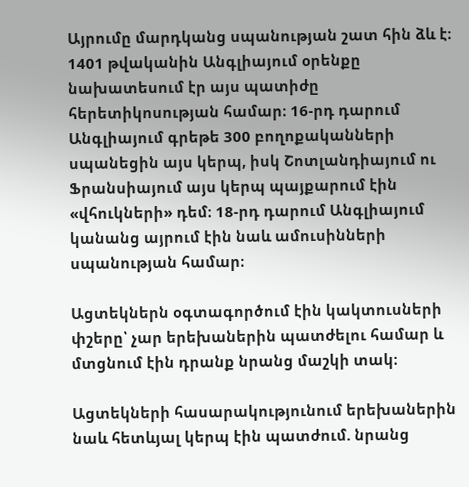Այրումը մարդկանց սպանության շատ հին ձև է։ 1401 թվականին Անգլիայում օրենքը նախատեսում էր այս պատիժը հերետիկոսության համար։ 16-րդ դարում Անգլիայում գրեթե 300 բողոքականների սպանեցին այս կերպ, իսկ Շոտլանդիայում ու Ֆրանսիայում այս կերպ պայքարում էին «վհուկների» դեմ։ 18-րդ դարում Անգլիայում կանանց այրում էին նաև ամուսինների սպանության համար։

Ացտեկներն օգտագործում էին կակտուսների փշերը՝ չար երեխաներին պատժելու համար և մտցնում էին դրանք նրանց մաշկի տակ։

Ացտեկների հասարակությունում երեխաներին նաև հետևյալ կերպ էին պատժում. նրանց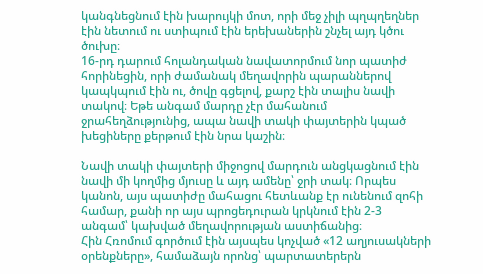կանգնեցնում էին խարույկի մոտ, որի մեջ չիլի պղպղեղներ էին նետում ու ստիպում էին երեխաներին շնչել այդ կծու ծուխը։
16-րդ դարում հոլանդական նավատորմում նոր պատիժ հորինեցին, որի ժամանակ մեղավորին պարաններով կապկպում էին ու, ծովը գցելով, քարշ էին տալիս նավի տակով։ Եթե անգամ մարդը չէր մահանում ջրահեղձությունից, ապա նավի տակի փայտերին կպած խեցիները քերթում էին նրա կաշին։

Նավի տակի փայտերի միջոցով մարդուն անցկացնում էին նավի մի կողմից մյուսը և այդ ամենը՝ ջրի տակ։ Որպես կանոն, այս պատիժը մահացու հետևանք էր ունենում զոհի համար, քանի որ այս պրոցեդուրան կրկնում էին 2-3 անգամ՝ կախված մեղավորության աստիճանից։
Հին Հռոմում գործում էին այսպես կոչված «12 աղյուսակների օրենքները», համաձայն որոնց՝ պարտատերերն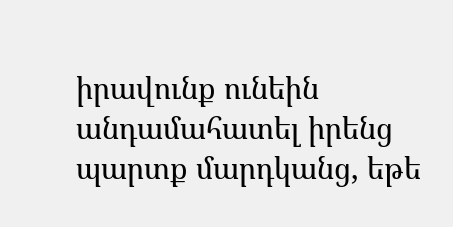իրավունք ունեին անդամահատել իրենց պարտք մարդկանց, եթե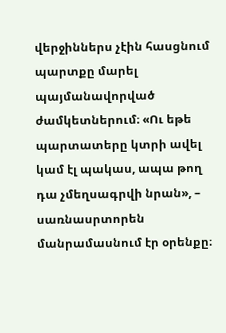վերջիններս չէին հասցնում պարտքը մարել պայմանավորված ժամկետներում։ «Ու եթե պարտատերը կտրի ավել կամ էլ պակաս, ապա թող դա չմեղսագրվի նրան», – սառնասրտորեն մանրամասնում էր օրենքը։